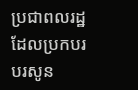ប្រជាពលរដ្ឋដែលប្រកបរបរសូន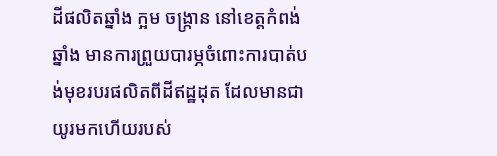ដីផលិតឆ្នាំង ក្អម ចង្ក្រាន នៅខេត្តកំពង់ឆ្នាំង មានការព្រួយបារម្ភចំពោះការបាត់បង់មុខរបរផលិតពីដីឥដ្ឋដុត ដែលមានជាយូរមកហើយរបស់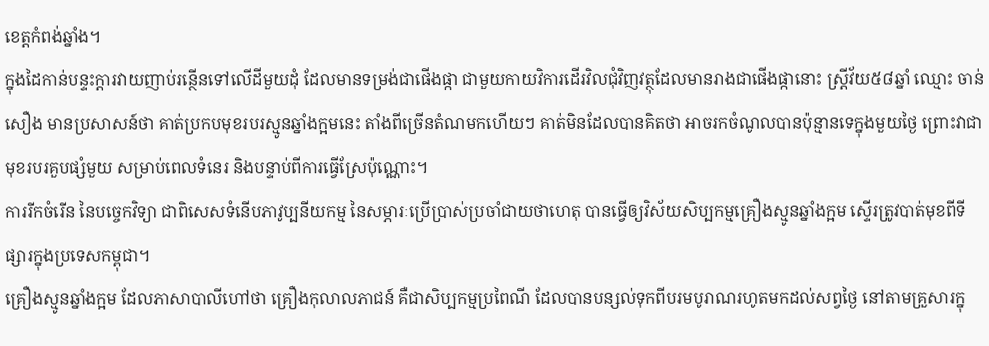ខេត្តកំពង់ឆ្នាំង។
ក្នុងដៃកាន់បន្ទះក្ដារវាយញាប់រន្ថើនទៅលើដីមួយដុំ ដែលមានទម្រង់ជាផើងផ្កា ជាមួយកាយវិការដើរវិលជុំវិញវត្ថុដែលមានរាងជាផើងផ្កានោះ ស្ត្រីវ័យ៥៨ឆ្នាំ ឈ្មោះ ចាន់ សឿង មានប្រសាសន៍ថា គាត់ប្រកបមុខរបរស្មូនឆ្នាំងក្អមនេះ តាំងពីច្រើនតំណមកហើយៗ គាត់មិនដែលបានគិតថា អាចរកចំណូលបានប៉ុន្មានទេក្នុងមួយថ្ងៃ ព្រោះវាជាមុខរបរគួបផ្សំមួយ សម្រាប់ពេលទំនេរ និងបន្ទាប់ពីការធ្វើស្រែប៉ុណ្ណោះ។
ការរីកចំរើន នៃបច្ចេកវិទ្យា ជាពិសេសទំនើបភាវូប្បនីយកម្ម នៃសម្ភារៈប្រើប្រាស់ប្រចាំជាយថាហេតុ បានធ្វើឲ្យវិស័យសិប្បកម្មគ្រឿងស្មូនឆ្នាំងក្អម ស្ទើរត្រូវបាត់មុខពីទីផ្សារក្នុងប្រទេសកម្ពុជា។
គ្រឿងស្មូនឆ្នាំងក្អម ដែលភាសាបាលីហៅថា គ្រឿងកុលាលភាជន៍ គឺជាសិប្បកម្មប្រពៃណី ដែលបានបន្សល់ទុកពីបរមបូរាណរហូតមកដល់សព្វថ្ងៃ នៅតាមគ្រួសារក្នុ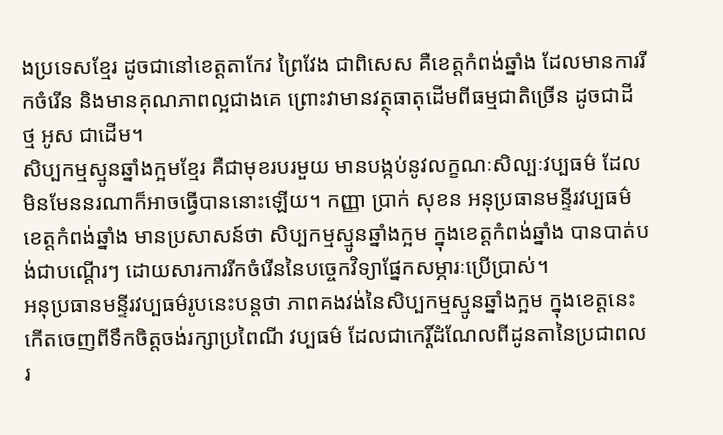ងប្រទេសខ្មែរ ដូចជានៅខេត្តតាកែវ ព្រៃវែង ជាពិសេស គឺខេត្តកំពង់ឆ្នាំង ដែលមានការរីកចំរើន និងមានគុណភាពល្អជាងគេ ព្រោះវាមានវត្ថុធាតុដើមពីធម្មជាតិច្រើន ដូចជាដី ថ្ម អូស ជាដើម។
សិប្បកម្មស្មូនឆ្នាំងក្អមខ្មែរ គឺជាមុខរបរមួយ មានបង្កប់នូវលក្ខណៈសិល្បៈវប្បធម៌ ដែលមិនមែននរណាក៏អាចធ្វើបាននោះឡើយ។ កញ្ញា ប្រាក់ សុខន អនុប្រធានមន្ទីរវប្បធម៌ខេត្តកំពង់ឆ្នាំង មានប្រសាសន៍ថា សិប្បកម្មស្មូនឆ្នាំងក្អម ក្នុងខេត្តកំពង់ឆ្នាំង បានបាត់បង់ជាបណ្ដើរៗ ដោយសារការរីកចំរើននៃបច្ចេកវិទ្យាផ្នែកសម្ភារៈប្រើប្រាស់។
អនុប្រធានមន្ទីរវប្បធម៌រូបនេះបន្តថា ភាពគងវង់នៃសិប្បកម្មស្មូនឆ្នាំងក្អម ក្នុងខេត្តនេះ កើតចេញពីទឹកចិត្តចង់រក្សាប្រពៃណី វប្បធម៌ ដែលជាកេរ្តិ៍ដំណែលពីដូនតានៃប្រជាពលរ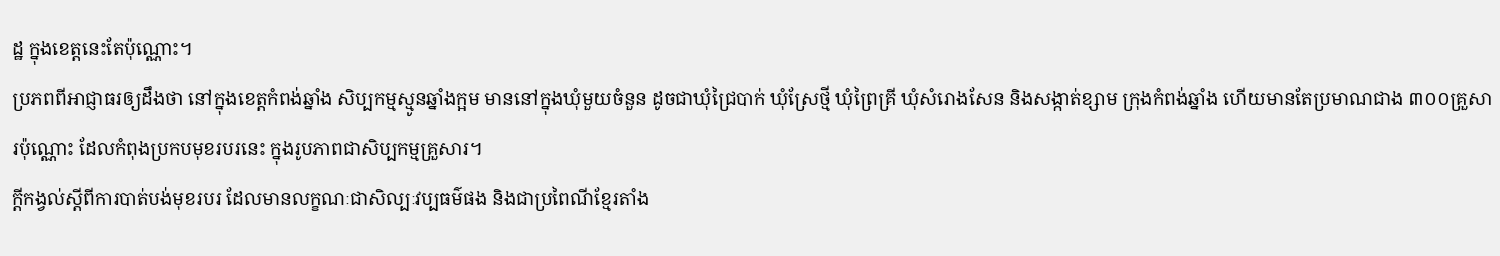ដ្ឋ ក្នុងខេត្តនេះតែប៉ុណ្ណោះ។
ប្រភពពីអាជ្ញាធរឲ្យដឹងថា នៅក្នុងខេត្តកំពង់ឆ្នាំង សិប្បកម្មស្មូនឆ្នាំងក្អម មាននៅក្នុងឃុំមួយចំនួន ដូចជាឃុំជ្រៃបាក់ ឃុំស្រែថ្មី ឃុំព្រៃគ្រី ឃុំសំរោងសែន និងសង្កាត់ខ្សាម ក្រុងកំពង់ឆ្នាំង ហើយមានតែប្រមាណជាង ៣០០គ្រួសារប៉ុណ្ណោះ ដែលកំពុងប្រកបមុខរបរនេះ ក្នុងរូបភាពជាសិប្បកម្មគ្រួសារ។
ក្ដីកង្វល់ស្ដីពីការបាត់បង់មុខរបរ ដែលមានលក្ខណៈជាសិល្បៈវប្បធម៌ផង និងជាប្រពៃណីខ្មែរតាំង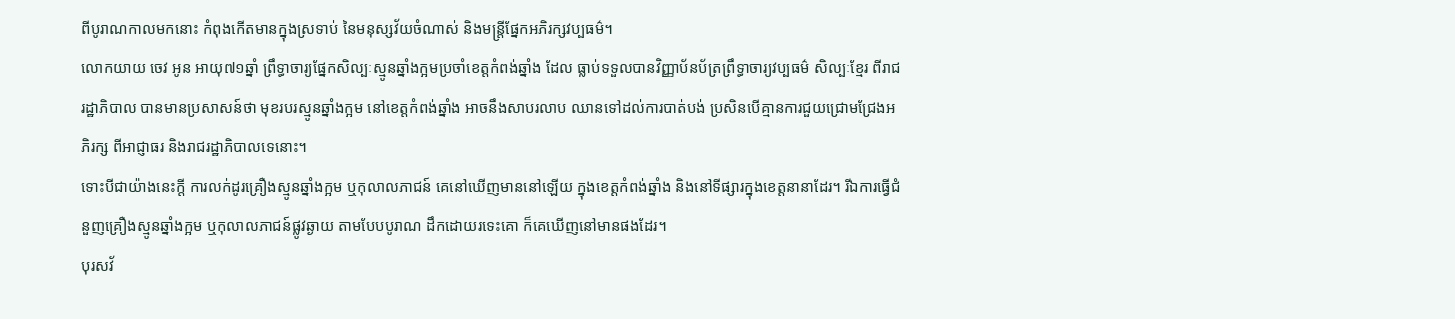ពីបូរាណកាលមកនោះ កំពុងកើតមានក្នុងស្រទាប់ នៃមនុស្សវ័យចំណាស់ និងមន្ត្រីផ្នែកអភិរក្សវប្បធម៌។
លោកយាយ ចេវ អូន អាយុ៧១ឆ្នាំ ព្រឹទ្ធាចារ្យផ្នែកសិល្បៈស្មូនឆ្នាំងក្អមប្រចាំខេត្តកំពង់ឆ្នាំង ដែល ធ្លាប់ទទួលបានវិញ្ញាប័នប័ត្រព្រឹទ្ធាចារ្យវប្បធម៌ សិល្បៈខ្មែរ ពីរាជរដ្ឋាភិបាល បានមានប្រសាសន៍ថា មុខរបរស្មូនឆ្នាំងក្អម នៅខេត្តកំពង់ឆ្នាំង អាចនឹងសាបរលាប ឈានទៅដល់ការបាត់បង់ ប្រសិនបើគ្មានការជួយជ្រោមជ្រែងអភិរក្ស ពីអាជ្ញាធរ និងរាជរដ្ឋាភិបាលទេនោះ។
ទោះបីជាយ៉ាងនេះក្ដី ការលក់ដូរគ្រឿងស្មូនឆ្នាំងក្អម ឬកុលាលភាជន៍ គេនៅឃើញមាននៅឡើយ ក្នុងខេត្តកំពង់ឆ្នាំង និងនៅទីផ្សារក្នុងខេត្តនានាដែរ។ រីឯការធ្វើជំនួញគ្រឿងស្មូនឆ្នាំងក្អម ឬកុលាលភាជន៍ផ្លូវឆ្ងាយ តាមបែបបូរាណ ដឹកដោយរទេះគោ ក៏គេឃើញនៅមានផងដែរ។
បុរសវ័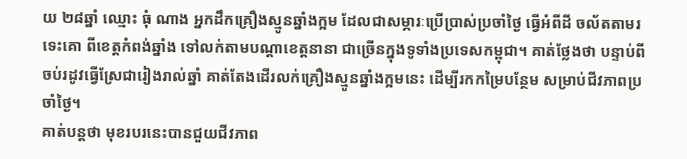យ ២៨ឆ្នាំ ឈ្មោះ ធុំ ណាង អ្នកដឹកគ្រឿងស្មូនឆ្នាំងក្អម ដែលជាសម្ភារៈប្រើប្រាស់ប្រចាំថ្ងៃ ធ្វើអំពីដី ចល័តតាមរទេះគោ ពីខេត្តកំពង់ឆ្នាំង ទៅលក់តាមបណ្ដាខេត្តនានា ជាច្រើនក្នុងទូទាំងប្រទេសកម្ពុជា។ គាត់ថ្លែងថា បន្ទាប់ពីចប់រដូវធ្វើស្រែជារៀងរាល់ឆ្នាំ គាត់តែងដើរលក់គ្រឿងស្មូនឆ្នាំងក្អមនេះ ដើម្បីរកកម្រៃបន្ថែម សម្រាប់ជីវភាពប្រចាំថ្ងៃ។
គាត់បន្តថា មុខរបរនេះបានជួយជីវភាព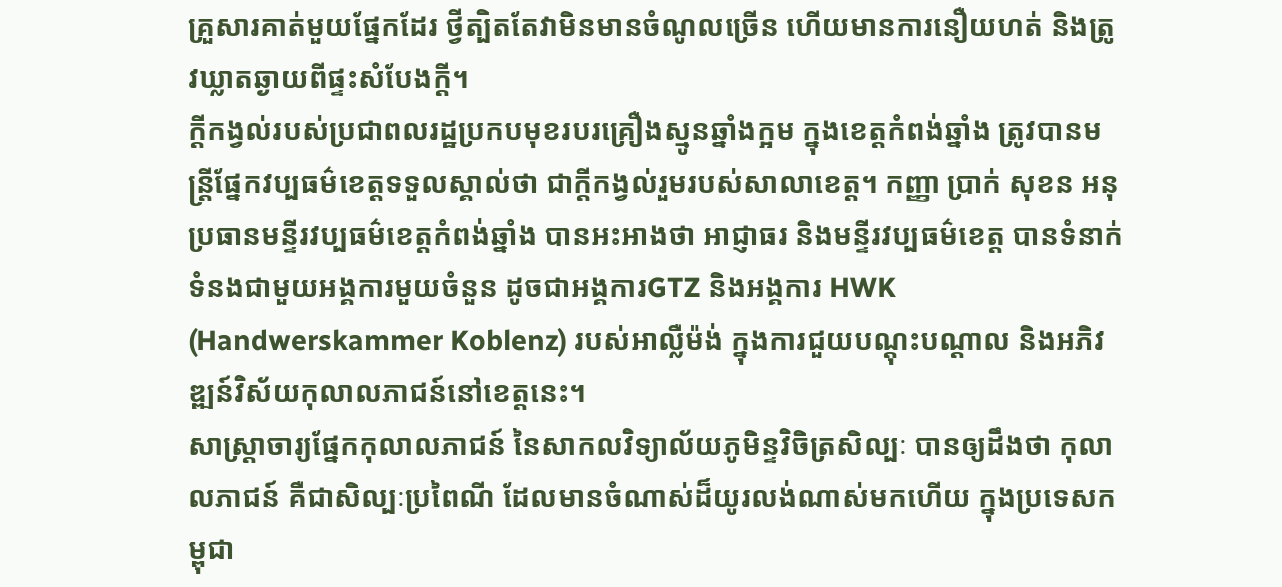គ្រួសារគាត់មួយផ្នែកដែរ ថ្វីត្បិតតែវាមិនមានចំណូលច្រើន ហើយមានការនឿយហត់ និងត្រូវឃ្លាតឆ្ងាយពីផ្ទះសំបែងក្ដី។
ក្ដីកង្វល់របស់ប្រជាពលរដ្ឋប្រកបមុខរបរគ្រឿងស្មូនឆ្នាំងក្អម ក្នុងខេត្តកំពង់ឆ្នាំង ត្រូវបានមន្ត្រីផ្នែកវប្បធម៌ខេត្តទទួលស្គាល់ថា ជាក្ដីកង្វល់រួមរបស់សាលាខេត្ត។ កញ្ញា ប្រាក់ សុខន អនុប្រធានមន្ទីរវប្បធម៌ខេត្តកំពង់ឆ្នាំង បានអះអាងថា អាជ្ញាធរ និងមន្ទីរវប្បធម៌ខេត្ត បានទំនាក់ទំនងជាមួយអង្គការមួយចំនួន ដូចជាអង្គការGTZ និងអង្គការ HWK (Handwerskammer Koblenz) របស់អាល្លឺម៉ង់ ក្នុងការជួយបណ្ដុះបណ្ដាល និងអភិវឌ្ឍន៍វិស័យកុលាលភាជន៍នៅខេត្តនេះ។
សាស្ត្រាចារ្យផ្នែកកុលាលភាជន៍ នៃសាកលវិទ្យាល័យភូមិន្ទវិចិត្រសិល្បៈ បានឲ្យដឹងថា កុលាលភាជន៍ គឺជាសិល្បៈប្រពៃណី ដែលមានចំណាស់ដ៏យូរលង់ណាស់មកហើយ ក្នុងប្រទេសកម្ពុជា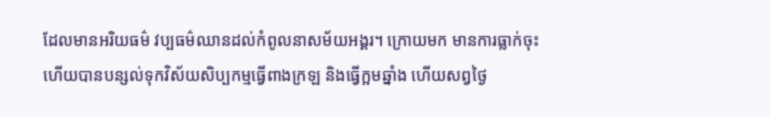ដែលមានអរិយធម៌ វប្បធម៌ឈានដល់កំពូលនាសម័យអង្គរ។ ក្រោយមក មានការធ្លាក់ចុះ ហើយបានបន្សល់ទុកវិស័យសិប្បកម្មធ្វើពាងក្រឡ និងធ្វើក្អមឆ្នាំង ហើយសព្វថ្ងៃ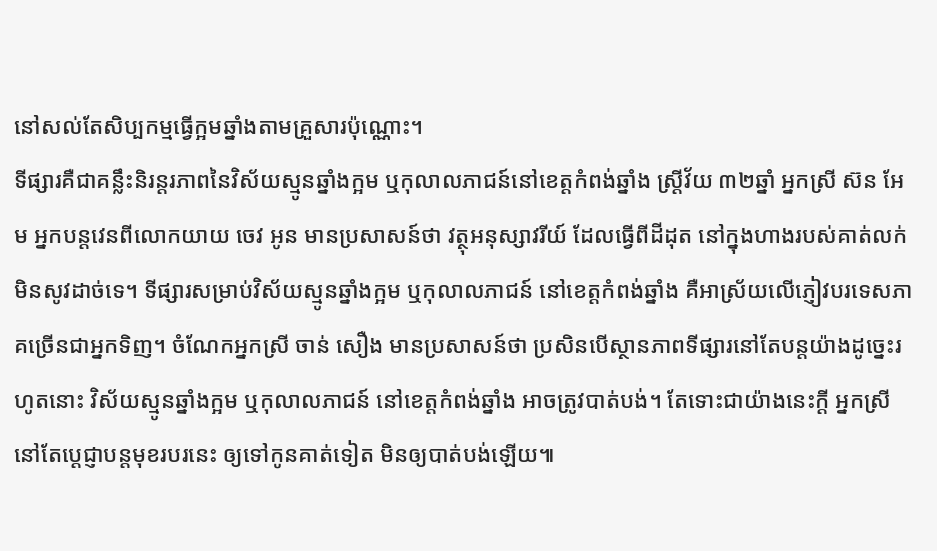នៅសល់តែសិប្បកម្មធ្វើក្អមឆ្នាំងតាមគ្រួសារប៉ុណ្ណោះ។
ទីផ្សារគឺជាគន្លឹះនិរន្តរភាពនៃវិស័យស្មូនឆ្នាំងក្អម ឬកុលាលភាជន៍នៅខេត្តកំពង់ឆ្នាំង ស្ត្រីវ័យ ៣២ឆ្នាំ អ្នកស្រី ស៊ន អែម អ្នកបន្តវេនពីលោកយាយ ចេវ អូន មានប្រសាសន៍ថា វត្ថុអនុស្សាវរីយ៍ ដែលធ្វើពីដីដុត នៅក្នុងហាងរបស់គាត់លក់មិនសូវដាច់ទេ។ ទីផ្សារសម្រាប់វិស័យស្មូនឆ្នាំងក្អម ឬកុលាលភាជន៍ នៅខេត្តកំពង់ឆ្នាំង គឺអាស្រ័យលើភ្ញៀវបរទេសភាគច្រើនជាអ្នកទិញ។ ចំណែកអ្នកស្រី ចាន់ សឿង មានប្រសាសន៍ថា ប្រសិនបើស្ថានភាពទីផ្សារនៅតែបន្តយ៉ាងដូច្នេះរហូតនោះ វិស័យស្មូនឆ្នាំងក្អម ឬកុលាលភាជន៍ នៅខេត្តកំពង់ឆ្នាំង អាចត្រូវបាត់បង់។ តែទោះជាយ៉ាងនេះក្ដី អ្នកស្រីនៅតែប្ដេជ្ញាបន្តមុខរបរនេះ ឲ្យទៅកូនគាត់ទៀត មិនឲ្យបាត់បង់ឡើយ៕